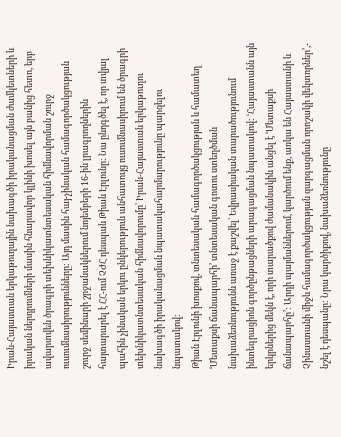Իրան-Հայաստան երկաթուղային նախագծի իրականացման ժամկետների և իրական ներդրումների մասին հնարավոր կլինի խոսել այն բանից հետո, երբ ավարտվեն ծրագրի տեխնիկատնտեսական հիմնավորման շուրջ ուսումնասիրությունները: Այդ մասին հայ-չինական համագործակցության շուրջ սեմինարի շրջանակներում նոյեմբերի 16-ին լրագրողներին հայտարարել է ՀՀ-ում ՉԺՀ դեսպան Թիան Էրլունը: Նա ընդգծել է, որ տվյալ պահին չինական երկու ընկերություն անհատույց ուսումնասիրում են ծրագրի տեխնիկատնտեսական հիմնավորումը՝ Իրան-Հայաստան երկաթուղու նախագծի իրականացման նպատակահարմարությունը պարզելու նպատակով:
Թիան Էրլունի խոսքով, տնտեսական համագործակցության և համատեղ ՙՄետաքսի ճանապարհի՚ տնտեսական գոտու ստեղծման նախաձեռնությունն առաջ է քաշվել՝ Եվրասիական տարածությունում ինտեգրացիոն գործընթացների արագացման նպատակով: ՙՀայաստանն այն երկրներից մեկն է, որի տարածքով ժամանակին անցել է ՙՄետաքսի ճանապարհը՚: Արդի պայմաններում, կարծում ենք, առկա են Հայաստանի և Չինաստանի միջև համագործակցության զարգացման որոշակի վեկտորներ՚,- նշել է դեսպանը: Նրա կարծիքով, նախաձեռնությունը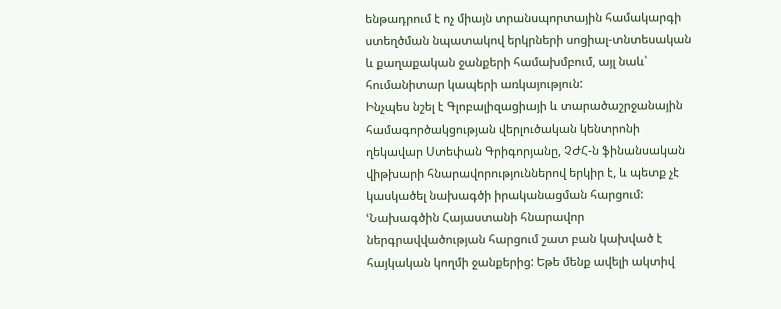ենթադրում է ոչ միայն տրանսպորտային համակարգի ստեղծման նպատակով երկրների սոցիալ-տնտեսական և քաղաքական ջանքերի համախմբում, այլ նաև՝ հումանիտար կապերի առկայություն:
Ինչպես նշել է Գլոբալիզացիայի և տարածաշրջանային համագործակցության վերլուծական կենտրոնի ղեկավար Ստեփան Գրիգորյանը, ՉԺՀ-ն ֆինանսական վիթխարի հնարավորություններով երկիր է, և պետք չէ կասկածել նախագծի իրականացման հարցում: ՙՆախագծին Հայաստանի հնարավոր ներգրավվածության հարցում շատ բան կախված է հայկական կողմի ջանքերից: Եթե մենք ավելի ակտիվ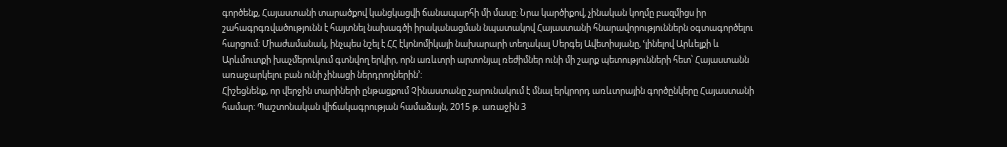գործենք, Հայաստանի տարածքով կանցկացվի ճանապարհի մի մասը: Նրա կարծիքով, չինական կողմը բազմիցս իր շահագրգռվածությունն է հայտնել նախագծի իրականացման նպատակով Հայաստանի հնարավորություններն օգտագործելու հարցում: Միաժամանակ, ինչպես նշել է ՀՀ էկոնոմիկայի նախարարի տեղակալ Սերգեյ Ավետիսյանը, ՙլինելով Արևելքի և Արևմուտքի խաչմերուկում գտնվող երկիր, որն առևտրի արտոնյալ ռեժիմներ ունի մի շարք պետությունների հետ՝ Հայաստանն առաջարկելու բան ունի չինացի ներդրողներին՚:
Հիշեցնենք, որ վերջին տարիների ընթացքում Չինաստանը շարունակում է մնալ երկրորդ առևտրային գործընկերը Հայաստանի համար: Պաշտոնական վիճակագրության համաձայն, 2015 թ. առաջին 3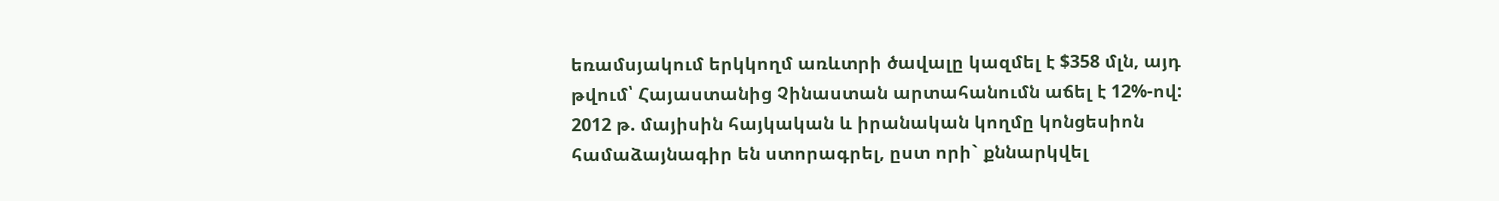եռամսյակում երկկողմ առևտրի ծավալը կազմել է $358 մլն, այդ թվում՝ Հայաստանից Չինաստան արտահանումն աճել է 12%-ով:
2012 թ. մայիսին հայկական և իրանական կողմը կոնցեսիոն համաձայնագիր են ստորագրել, ըստ որի` քննարկվել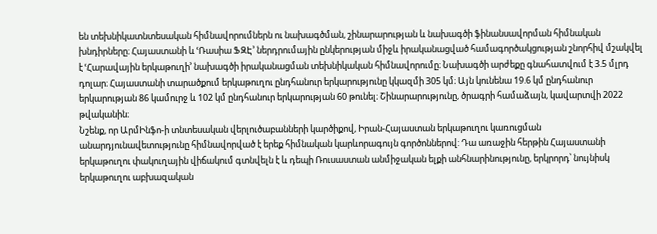են տեխնիկատնտեսական հիմնավորումներն ու նախագծման, շինարարության և նախագծի ֆինանսավորման հիմնական խնդիրները։ Հայաստանի և ՙՌասիա ՖԶԷ՚ ներդրումային ընկերության միջև իրականացված համագործակցության շնորհիվ մշակվել է ՙՀարավային երկաթուղի՚ նախագծի իրականացման տեխնիկական հիմնավորումը։ Նախագծի արժեքը գնահատվում է 3.5 մլրդ դոլար։ Հայաստանի տարածքում երկաթուղու ընդհանուր երկարությունը կկազմի 305 կմ։ Այն կունենա 19.6 կմ ընդհանուր երկարության 86 կամուրջ և 102 կմ ընդհանուր երկարության 60 թունել։ Շինարարությունը, ծրագրի համաձայն, կավարտվի 2022 թվականին։
Նշենք, որ ԱրմԻնֆո-ի տնտեսական վերլուծաբանների կարծիքով, Իրան-Հայաստան երկաթուղու կառուցման անարդյունավետությունը հիմնավորված է երեք հիմնական կարևորագույն գործոններով: Դա առաջին հերթին Հայաստանի երկաթուղու փակուղային վիճակում գտնվելն է և դեպի Ռուսաստան անմիջական ելքի անհնարինությունը, երկրորդ՝ նույնիսկ երկաթուղու աբխազական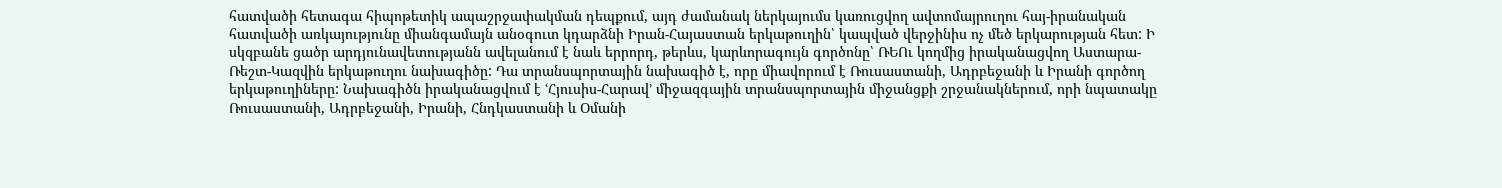հատվածի հետագա հիպոթետիկ ապաշրջափակման դեպքում, այդ ժամանակ ներկայումս կառուցվող ավտոմայրուղու հայ-իրանական հատվածի առկայությունը միանգամայն անօգուտ կդարձնի Իրան-Հայաստան երկաթուղին՝ կապված վերջինիս ոչ մեծ երկարության հետ: Ի սկզբանե ցածր արդյունավետությանն ավելանում է նաև երրորդ, թերևս, կարևորագույն գործոնը՝ ՌԵՈւ կողմից իրականացվող Աստարա-Ռեշտ-Կազվին երկաթուղու նախագիծը: Դա տրանսպորտային նախագիծ է, որը միավորում է Ռուսաստանի, Ադրբեջանի և Իրանի գործող երկաթուղիները: Նախագիծն իրականացվում է ՙՀյուսիս-Հարավ՚ միջազգային տրանսպորտային միջանցքի շրջանակներում, որի նպատակը Ռուսաստանի, Ադրբեջանի, Իրանի, Հնդկաստանի և Օմանի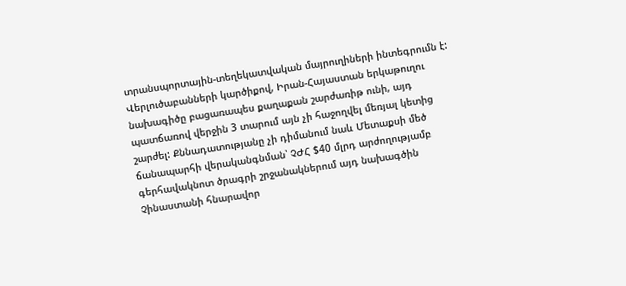տրանսպորտային-տեղեկատվական մայրուղիների ինտեգրումն է: Վերլուծաբանների կարծիքով, Իրան-Հայաստան երկաթուղու նախագիծը բացառապես քաղաքան շարժառիթ ունի, այդ պատճառով վերջին 3 տարում այն չի հաջողվել մեռյալ կետից շարժել: Քննադատությանը չի դիմանում նաև Մետաքսի մեծ ճանապարհի վերականգնման՝ ՉԺՀ $40 մլրդ արժողությամբ գերհավակնոտ ծրագրի շրջանակներում այդ նախագծին Չինաստանի հնարավոր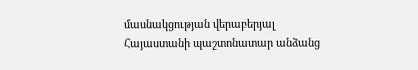մասնակցության վերաբերյալ Հայաստանի պաշտոնատար անձանց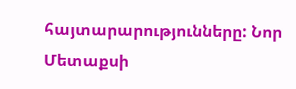հայտարարությունները: Նոր Մետաքսի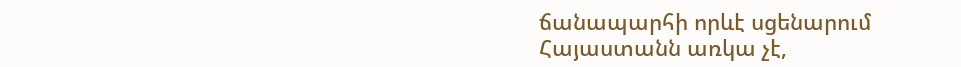ճանապարհի որևէ սցենարում Հայաստանն առկա չէ,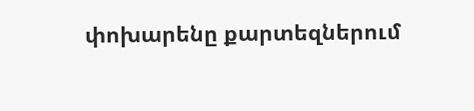փոխարենը քարտեզներում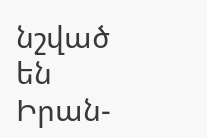նշված են Իրան-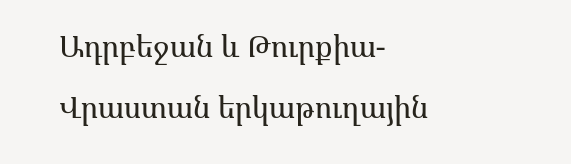Ադրբեջան և Թուրքիա-Վրաստան երկաթուղային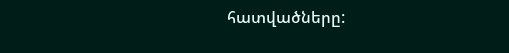հատվածները: